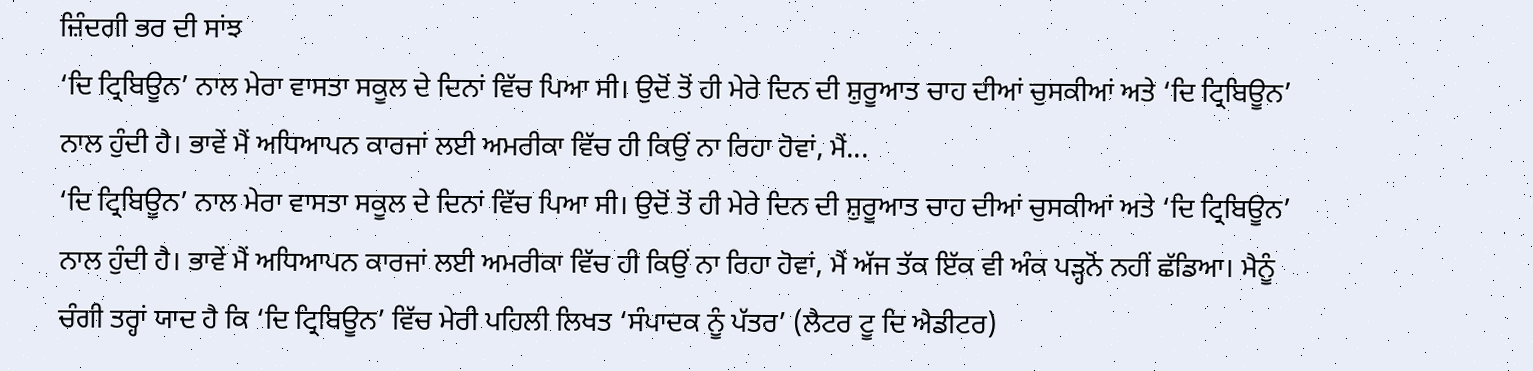ਜ਼ਿੰਦਗੀ ਭਰ ਦੀ ਸਾਂਝ
‘ਦਿ ਟ੍ਰਿਬਿਊਨ’ ਨਾਲ ਮੇਰਾ ਵਾਸਤਾ ਸਕੂਲ ਦੇ ਦਿਨਾਂ ਵਿੱਚ ਪਿਆ ਸੀ। ਉਦੋਂ ਤੋਂ ਹੀ ਮੇਰੇ ਦਿਨ ਦੀ ਸ਼ੁਰੂਆਤ ਚਾਹ ਦੀਆਂ ਚੁਸਕੀਆਂ ਅਤੇ ‘ਦਿ ਟ੍ਰਿਬਿਊਨ’ ਨਾਲ ਹੁੰਦੀ ਹੈ। ਭਾਵੇਂ ਮੈਂ ਅਧਿਆਪਨ ਕਾਰਜਾਂ ਲਈ ਅਮਰੀਕਾ ਵਿੱਚ ਹੀ ਕਿਉਂ ਨਾ ਰਿਹਾ ਹੋਵਾਂ, ਮੈਂ...
‘ਦਿ ਟ੍ਰਿਬਿਊਨ’ ਨਾਲ ਮੇਰਾ ਵਾਸਤਾ ਸਕੂਲ ਦੇ ਦਿਨਾਂ ਵਿੱਚ ਪਿਆ ਸੀ। ਉਦੋਂ ਤੋਂ ਹੀ ਮੇਰੇ ਦਿਨ ਦੀ ਸ਼ੁਰੂਆਤ ਚਾਹ ਦੀਆਂ ਚੁਸਕੀਆਂ ਅਤੇ ‘ਦਿ ਟ੍ਰਿਬਿਊਨ’ ਨਾਲ ਹੁੰਦੀ ਹੈ। ਭਾਵੇਂ ਮੈਂ ਅਧਿਆਪਨ ਕਾਰਜਾਂ ਲਈ ਅਮਰੀਕਾ ਵਿੱਚ ਹੀ ਕਿਉਂ ਨਾ ਰਿਹਾ ਹੋਵਾਂ, ਮੈਂ ਅੱਜ ਤੱਕ ਇੱਕ ਵੀ ਅੰਕ ਪੜ੍ਹਨੋਂ ਨਹੀਂ ਛੱਡਿਆ। ਮੈਨੂੰ ਚੰਗੀ ਤਰ੍ਹਾਂ ਯਾਦ ਹੈ ਕਿ ‘ਦਿ ਟ੍ਰਿਬਿਊਨ’ ਵਿੱਚ ਮੇਰੀ ਪਹਿਲੀ ਲਿਖਤ ‘ਸੰਪਾਦਕ ਨੂੰ ਪੱਤਰ’ (ਲੈਟਰ ਟੂ ਦਿ ਐਡੀਟਰ)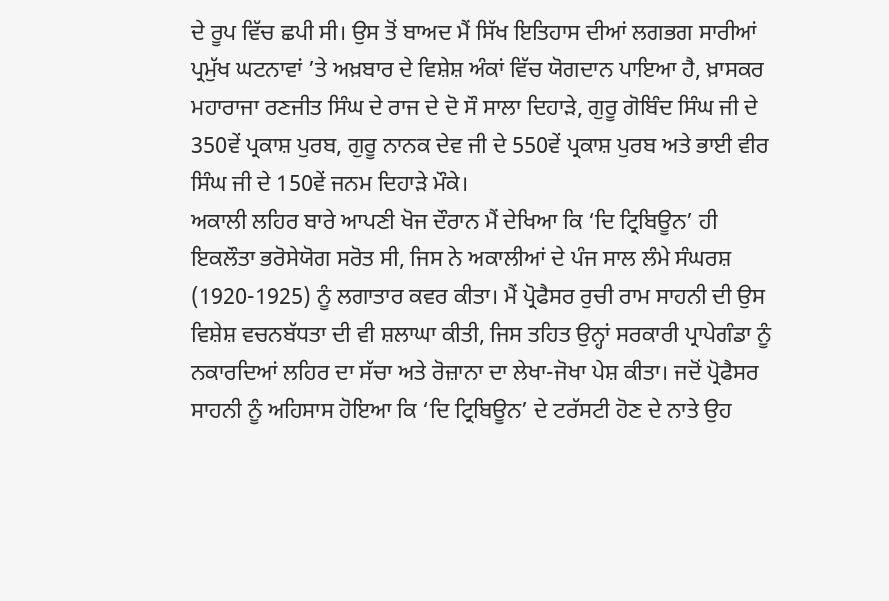ਦੇ ਰੂਪ ਵਿੱਚ ਛਪੀ ਸੀ। ਉਸ ਤੋਂ ਬਾਅਦ ਮੈਂ ਸਿੱਖ ਇਤਿਹਾਸ ਦੀਆਂ ਲਗਭਗ ਸਾਰੀਆਂ ਪ੍ਰਮੁੱਖ ਘਟਨਾਵਾਂ ’ਤੇ ਅਖ਼ਬਾਰ ਦੇ ਵਿਸ਼ੇਸ਼ ਅੰਕਾਂ ਵਿੱਚ ਯੋਗਦਾਨ ਪਾਇਆ ਹੈ, ਖ਼ਾਸਕਰ ਮਹਾਰਾਜਾ ਰਣਜੀਤ ਸਿੰਘ ਦੇ ਰਾਜ ਦੇ ਦੋ ਸੌ ਸਾਲਾ ਦਿਹਾੜੇ, ਗੁਰੂ ਗੋਬਿੰਦ ਸਿੰਘ ਜੀ ਦੇ 350ਵੇਂ ਪ੍ਰਕਾਸ਼ ਪੁਰਬ, ਗੁਰੂ ਨਾਨਕ ਦੇਵ ਜੀ ਦੇ 550ਵੇਂ ਪ੍ਰਕਾਸ਼ ਪੁਰਬ ਅਤੇ ਭਾਈ ਵੀਰ ਸਿੰਘ ਜੀ ਦੇ 150ਵੇਂ ਜਨਮ ਦਿਹਾੜੇ ਮੌਕੇ।
ਅਕਾਲੀ ਲਹਿਰ ਬਾਰੇ ਆਪਣੀ ਖੋਜ ਦੌਰਾਨ ਮੈਂ ਦੇਖਿਆ ਕਿ ‘ਦਿ ਟ੍ਰਿਬਿਊਨ’ ਹੀ ਇਕਲੌਤਾ ਭਰੋਸੇਯੋਗ ਸਰੋਤ ਸੀ, ਜਿਸ ਨੇ ਅਕਾਲੀਆਂ ਦੇ ਪੰਜ ਸਾਲ ਲੰਮੇ ਸੰਘਰਸ਼ (1920-1925) ਨੂੰ ਲਗਾਤਾਰ ਕਵਰ ਕੀਤਾ। ਮੈਂ ਪ੍ਰੋਫੈਸਰ ਰੁਚੀ ਰਾਮ ਸਾਹਨੀ ਦੀ ਉਸ ਵਿਸ਼ੇਸ਼ ਵਚਨਬੱਧਤਾ ਦੀ ਵੀ ਸ਼ਲਾਘਾ ਕੀਤੀ, ਜਿਸ ਤਹਿਤ ਉਨ੍ਹਾਂ ਸਰਕਾਰੀ ਪ੍ਰਾਪੇਗੰਡਾ ਨੂੰ ਨਕਾਰਦਿਆਂ ਲਹਿਰ ਦਾ ਸੱਚਾ ਅਤੇ ਰੋਜ਼ਾਨਾ ਦਾ ਲੇਖਾ-ਜੋਖਾ ਪੇਸ਼ ਕੀਤਾ। ਜਦੋਂ ਪ੍ਰੋਫੈਸਰ ਸਾਹਨੀ ਨੂੰ ਅਹਿਸਾਸ ਹੋਇਆ ਕਿ ‘ਦਿ ਟ੍ਰਿਬਿਊਨ’ ਦੇ ਟਰੱਸਟੀ ਹੋਣ ਦੇ ਨਾਤੇ ਉਹ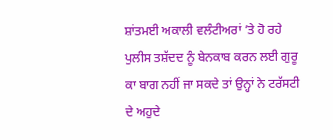ਸ਼ਾਂਤਮਈ ਅਕਾਲੀ ਵਲੰਟੀਅਰਾਂ ’ਤੇ ਹੋ ਰਹੇ ਪੁਲੀਸ ਤਸ਼ੱਦਦ ਨੂੰ ਬੇਨਕਾਬ ਕਰਨ ਲਈ ਗੁਰੂ ਕਾ ਬਾਗ ਨਹੀਂ ਜਾ ਸਕਦੇ ਤਾਂ ਉਨ੍ਹਾਂ ਨੇ ਟਰੱਸਟੀ ਦੇ ਅਹੁਦੇ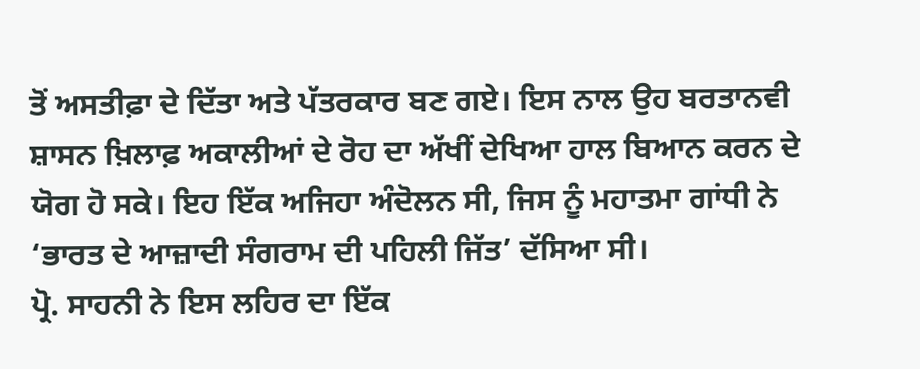ਤੋਂ ਅਸਤੀਫ਼ਾ ਦੇ ਦਿੱਤਾ ਅਤੇ ਪੱਤਰਕਾਰ ਬਣ ਗਏ। ਇਸ ਨਾਲ ਉਹ ਬਰਤਾਨਵੀ ਸ਼ਾਸਨ ਖ਼ਿਲਾਫ਼ ਅਕਾਲੀਆਂ ਦੇ ਰੋਹ ਦਾ ਅੱਖੀਂ ਦੇਖਿਆ ਹਾਲ ਬਿਆਨ ਕਰਨ ਦੇ ਯੋਗ ਹੋ ਸਕੇ। ਇਹ ਇੱਕ ਅਜਿਹਾ ਅੰਦੋਲਨ ਸੀ, ਜਿਸ ਨੂੰ ਮਹਾਤਮਾ ਗਾਂਧੀ ਨੇ ‘ਭਾਰਤ ਦੇ ਆਜ਼ਾਦੀ ਸੰਗਰਾਮ ਦੀ ਪਹਿਲੀ ਜਿੱਤ’ ਦੱਸਿਆ ਸੀ।
ਪ੍ਰੋ. ਸਾਹਨੀ ਨੇ ਇਸ ਲਹਿਰ ਦਾ ਇੱਕ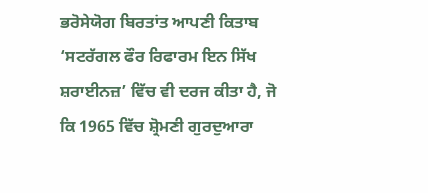ਭਰੋਸੇਯੋਗ ਬਿਰਤਾਂਤ ਆਪਣੀ ਕਿਤਾਬ ‘ਸਟਰੱਗਲ ਫੌਰ ਰਿਫਾਰਮ ਇਨ ਸਿੱਖ ਸ਼ਰਾਈਨਜ਼’ ਵਿੱਚ ਵੀ ਦਰਜ ਕੀਤਾ ਹੈ, ਜੋ ਕਿ 1965 ਵਿੱਚ ਸ਼੍ਰੋਮਣੀ ਗੁਰਦੁਆਰਾ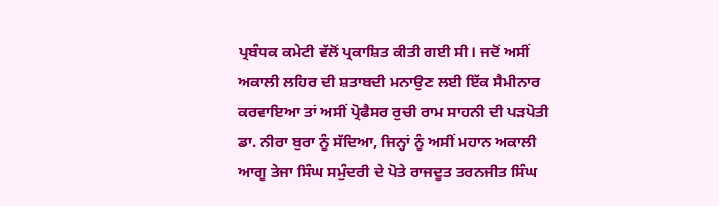ਪ੍ਰਬੰਧਕ ਕਮੇਟੀ ਵੱਲੋਂ ਪ੍ਰਕਾਸ਼ਿਤ ਕੀਤੀ ਗਈ ਸੀ। ਜਦੋਂ ਅਸੀਂ ਅਕਾਲੀ ਲਹਿਰ ਦੀ ਸ਼ਤਾਬਦੀ ਮਨਾਉਣ ਲਈ ਇੱਕ ਸੈਮੀਨਾਰ ਕਰਵਾਇਆ ਤਾਂ ਅਸੀਂ ਪ੍ਰੋਫੈਸਰ ਰੁਚੀ ਰਾਮ ਸਾਹਨੀ ਦੀ ਪੜਪੋਤੀ ਡਾ. ਨੀਰਾ ਬੁਰਾ ਨੂੰ ਸੱਦਿਆ, ਜਿਨ੍ਹਾਂ ਨੂੰ ਅਸੀਂ ਮਹਾਨ ਅਕਾਲੀ ਆਗੂ ਤੇਜਾ ਸਿੰਘ ਸਮੁੰਦਰੀ ਦੇ ਪੋਤੇ ਰਾਜਦੂਤ ਤਰਨਜੀਤ ਸਿੰਘ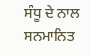ਸੰਧੂ ਦੇ ਨਾਲ ਸਨਮਾਨਿਤ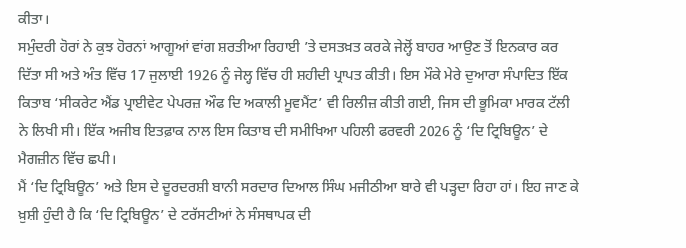ਕੀਤਾ।
ਸਮੁੰਦਰੀ ਹੋਰਾਂ ਨੇ ਕੁਝ ਹੋਰਨਾਂ ਆਗੂਆਂ ਵਾਂਗ ਸ਼ਰਤੀਆ ਰਿਹਾਈ ’ਤੇ ਦਸਤਖ਼ਤ ਕਰਕੇ ਜੇਲ੍ਹੋਂ ਬਾਹਰ ਆਉਣ ਤੋਂ ਇਨਕਾਰ ਕਰ ਦਿੱਤਾ ਸੀ ਅਤੇ ਅੰਤ ਵਿੱਚ 17 ਜੁਲਾਈ 1926 ਨੂੰ ਜੇਲ੍ਹ ਵਿੱਚ ਹੀ ਸ਼ਹੀਦੀ ਪ੍ਰਾਪਤ ਕੀਤੀ। ਇਸ ਮੌਕੇ ਮੇਰੇ ਦੁਆਰਾ ਸੰਪਾਦਿਤ ਇੱਕ ਕਿਤਾਬ ‘ਸੀਕਰੇਟ ਐਂਡ ਪ੍ਰਾਈਵੇਟ ਪੇਪਰਜ਼ ਔਫ ਦਿ ਅਕਾਲੀ ਮੂਵਮੈਂਟ’ ਵੀ ਰਿਲੀਜ਼ ਕੀਤੀ ਗਈ, ਜਿਸ ਦੀ ਭੂਮਿਕਾ ਮਾਰਕ ਟੱਲੀ ਨੇ ਲਿਖੀ ਸੀ। ਇੱਕ ਅਜੀਬ ਇਤਫ਼ਾਕ ਨਾਲ ਇਸ ਕਿਤਾਬ ਦੀ ਸਮੀਖਿਆ ਪਹਿਲੀ ਫਰਵਰੀ 2026 ਨੂੰ ‘ਦਿ ਟ੍ਰਿਬਿਊਨ’ ਦੇ ਮੈਗਜ਼ੀਨ ਵਿੱਚ ਛਪੀ।
ਮੈਂ ‘ਦਿ ਟ੍ਰਿਬਿਊਨ’ ਅਤੇ ਇਸ ਦੇ ਦੂਰਦਰਸ਼ੀ ਬਾਨੀ ਸਰਦਾਰ ਦਿਆਲ ਸਿੰਘ ਮਜੀਠੀਆ ਬਾਰੇ ਵੀ ਪੜ੍ਹਦਾ ਰਿਹਾ ਹਾਂ। ਇਹ ਜਾਣ ਕੇ ਖ਼ੁਸ਼ੀ ਹੁੰਦੀ ਹੈ ਕਿ ‘ਦਿ ਟ੍ਰਿਬਿਊਨ’ ਦੇ ਟਰੱਸਟੀਆਂ ਨੇ ਸੰਸਥਾਪਕ ਦੀ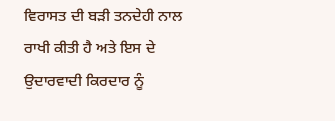ਵਿਰਾਸਤ ਦੀ ਬੜੀ ਤਨਦੇਹੀ ਨਾਲ ਰਾਖੀ ਕੀਤੀ ਹੈ ਅਤੇ ਇਸ ਦੇ ਉਦਾਰਵਾਦੀ ਕਿਰਦਾਰ ਨੂੰ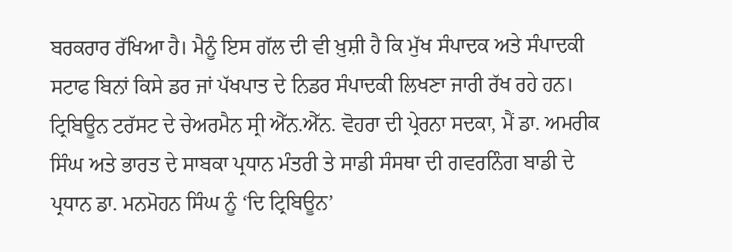ਬਰਕਰਾਰ ਰੱਖਿਆ ਹੈ। ਮੈਨੂੰ ਇਸ ਗੱਲ ਦੀ ਵੀ ਖ਼ੁਸ਼ੀ ਹੈ ਕਿ ਮੁੱਖ ਸੰਪਾਦਕ ਅਤੇ ਸੰਪਾਦਕੀ ਸਟਾਫ ਬਿਨਾਂ ਕਿਸੇ ਡਰ ਜਾਂ ਪੱਖਪਾਤ ਦੇ ਨਿਡਰ ਸੰਪਾਦਕੀ ਲਿਖਣਾ ਜਾਰੀ ਰੱਖ ਰਹੇ ਹਨ।
ਟ੍ਰਿਬਿਊਨ ਟਰੱਸਟ ਦੇ ਚੇਅਰਮੈਨ ਸ੍ਰੀ ਐੱਨ.ਐੱਨ. ਵੋਹਰਾ ਦੀ ਪ੍ਰੇਰਨਾ ਸਦਕਾ, ਮੈਂ ਡਾ. ਅਮਰੀਕ ਸਿੰਘ ਅਤੇ ਭਾਰਤ ਦੇ ਸਾਬਕਾ ਪ੍ਰਧਾਨ ਮੰਤਰੀ ਤੇ ਸਾਡੀ ਸੰਸਥਾ ਦੀ ਗਵਰਨਿੰਗ ਬਾਡੀ ਦੇ ਪ੍ਰਧਾਨ ਡਾ. ਮਨਮੋਹਨ ਸਿੰਘ ਨੂੰ ‘ਦਿ ਟ੍ਰਿਬਿਊਨ’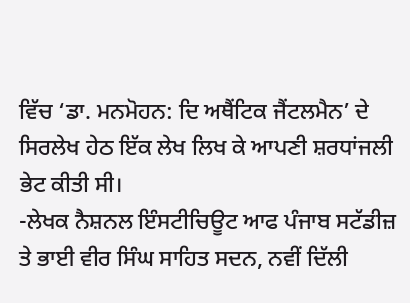ਵਿੱਚ ‘ਡਾ. ਮਨਮੋਹਨ: ਦਿ ਅਥੈਂਟਿਕ ਜੈਂਟਲਮੈਨ’ ਦੇ ਸਿਰਲੇਖ ਹੇਠ ਇੱਕ ਲੇਖ ਲਿਖ ਕੇ ਆਪਣੀ ਸ਼ਰਧਾਂਜਲੀ ਭੇਟ ਕੀਤੀ ਸੀ।
-ਲੇਖਕ ਨੈਸ਼ਨਲ ਇੰਸਟੀਚਿਊਟ ਆਫ ਪੰਜਾਬ ਸਟੱਡੀਜ਼ ਤੇ ਭਾਈ ਵੀਰ ਸਿੰਘ ਸਾਹਿਤ ਸਦਨ, ਨਵੀਂ ਦਿੱਲੀ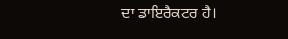ਦਾ ਡਾਇਰੈਕਟਰ ਹੈ।